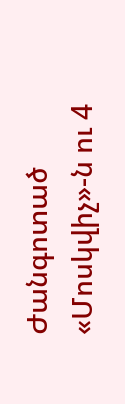Ժանգոտած «Մոսկվիչ»-ն ու 4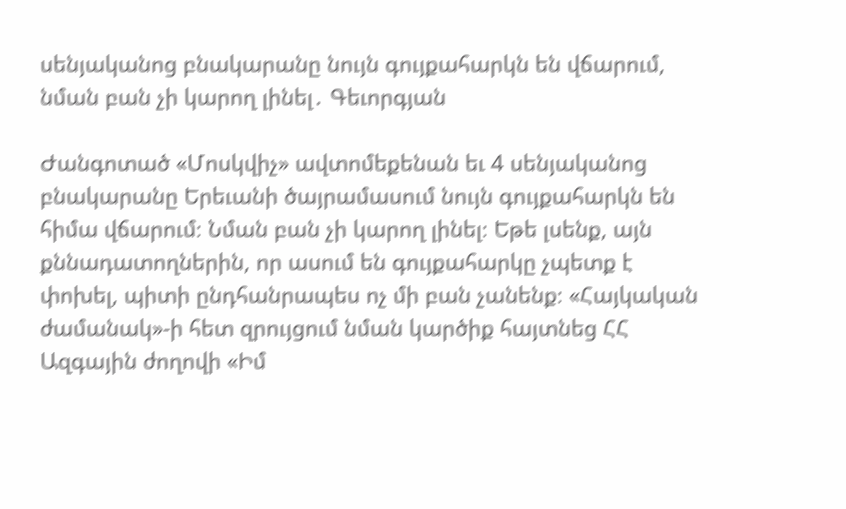սենյականոց բնակարանը նույն գույքահարկն են վճարում, նման բան չի կարող լինել․ Գեւորգյան

Ժանգոտած «Մոսկվիչ» ավտոմեքենան եւ 4 սենյականոց բնակարանը Երեւանի ծայրամասում նույն գույքահարկն են հիմա վճարում։ Նման բան չի կարող լինել։ Եթե լսենք, այն քննադատողներին, որ ասում են գույքահարկը չպետք է փոխել, պիտի ընդհանրապես ոչ մի բան չանենք։ «Հայկական ժամանակ»-ի հետ զրույցում նման կարծիք հայտնեց ՀՀ Ազգային ժողովի «Իմ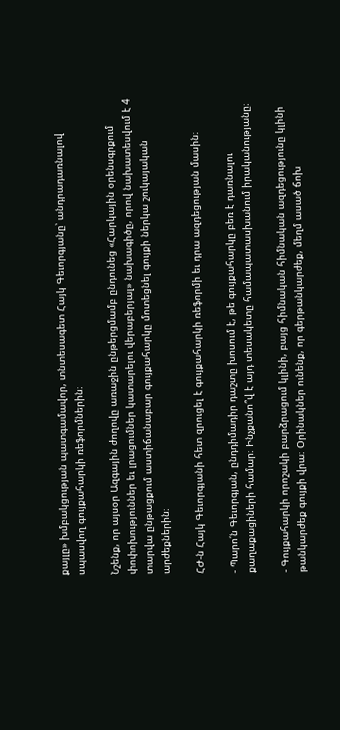քայլը» խմբակցության պատգամավոր, տնտեսագետ Հայկ Գեւորգյանը՝ անդրադառնալով սպասվող գույքահարկի ռեֆորմներին։

Նշենք, որ այսօր Ազգային ժողովը առաջին ընթերցմամբ ընդունեց «Հարկային օրենսգրքում փոփոխություններ եւ լրացումներ կատարելու վերաբերյալ» նախագիծը, որով նախատեսվում է 4 տարվա ընթացքում աստիճանաբար գույքահարկը մոտեցնել գույքի ներկա շուկայական արժեքներին։

ՀԺ-ն Հայկ Գեւորգյանի հետ զրուցել է գույքահարկի ռեֆորմի եւ դրա ազդեցության մասին։

- Պարո՛ն Գեւորգյան, ընդդիմադիր դաշտը խոսում է, թե գույքահարկը բեռ է դառնալու քաղաքացիների համար։ Ինչքանո՞վ է այդ տեսակետը համապատասխանում իրականությանը։

- Գույքահարկի որոշակի բարձրացում կլինի, բայց հիմնական հիմնական ազդեցությունը կլինի թանկարժեք գույքի վրա։ Օրինակներ ունենք, որ գերթանկարժեք, մեղմ ասած ճոխ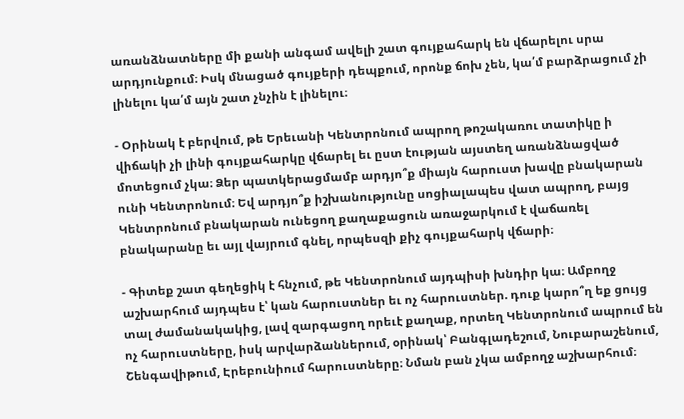առանձնատները մի քանի անգամ ավելի շատ գույքահարկ են վճարելու սրա արդյունքում։ Իսկ մնացած գույքերի դեպքում, որոնք ճոխ չեն, կա՛մ բարձրացում չի լինելու կա՛մ այն շատ չնչին է լինելու։

- Օրինակ է բերվում, թե Երեւանի Կենտրոնում ապրող թոշակառու տատիկը ի վիճակի չի լինի գույքահարկը վճարել եւ ըստ էության այստեղ առանձնացված մոտեցում չկա։ Ձեր պատկերացմամբ արդյո՞ք միայն հարուստ խավը բնակարան ունի Կենտրոնում։ Եվ արդյո՞ք իշխանությունը սոցիալապես վատ ապրող, բայց Կենտրոնում բնակարան ունեցող քաղաքացուն առաջարկում է վաճառել բնակարանը եւ այլ վայրում գնել, որպեսզի քիչ գույքահարկ վճարի։

- Գիտեք շատ գեղեցիկ է հնչում, թե Կենտրոնում այդպիսի խնդիր կա։ Ամբողջ աշխարհում այդպես է՝ կան հարուստներ եւ ոչ հարուստներ. դուք կարո՞ղ եք ցույց տալ ժամանակակից, լավ զարգացող որեւէ քաղաք, որտեղ Կենտրոնում ապրում են ոչ հարուստները, իսկ արվարձաններում, օրինակ՝ Բանգլադեշում, Նուբարաշենում, Շենգավիթում, Էրեբունիում հարուստները։ Նման բան չկա ամբողջ աշխարհում։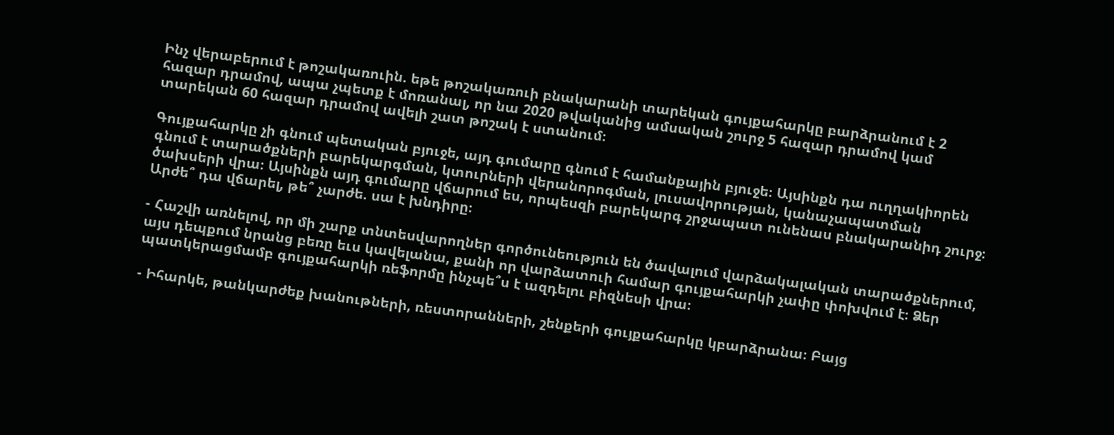Ինչ վերաբերում է թոշակառուին. եթե թոշակառուի բնակարանի տարեկան գույքահարկը բարձրանում է 2 հազար դրամով, ապա չպետք է մոռանալ, որ նա 2020 թվականից ամսական շուրջ 5 հազար դրամով կամ տարեկան 60 հազար դրամով ավելի շատ թոշակ է ստանում։

Գույքահարկը չի գնում պետական բյուջե, այդ գումարը գնում է համանքային բյուջե։ Այսինքն դա ուղղակիորեն գնում է տարածքների բարեկարգման, կտուրների վերանորոգման, լուսավորության, կանաչապատման ծախսերի վրա։ Այսինքն այդ գումարը վճարում ես, որպեսզի բարեկարգ շրջապատ ունենաս բնակարանիդ շուրջ։ Արժե՞ դա վճարել, թե՞ չարժե. սա է խնդիրը։

- Հաշվի առնելով, որ մի շարք տնտեսվարողներ գործունեություն են ծավալում վարձակալական տարածքներում, այս դեպքում նրանց բեռը եւս կավելանա, քանի որ վարձատուի համար գույքահարկի չափը փոխվում է։ Ձեր պատկերացմամբ գույքահարկի ռեֆորմը ինչպե՞ս է ազդելու բիզնեսի վրա։

- Իհարկե, թանկարժեք խանութների, ռեստորանների, շենքերի գույքահարկը կբարձրանա։ Բայց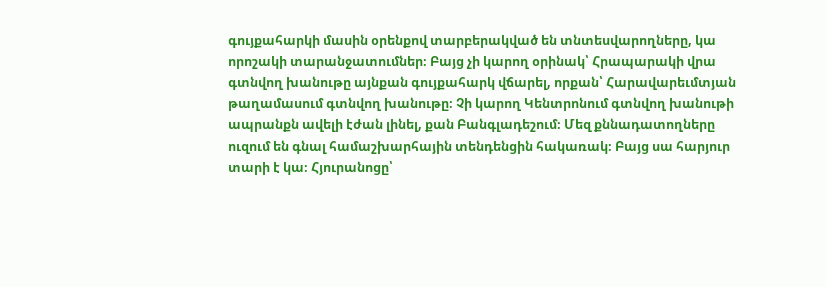գույքահարկի մասին օրենքով տարբերակված են տնտեսվարողները, կա որոշակի տարանջատումներ։ Բայց չի կարող օրինակ՝ Հրապարակի վրա գտնվող խանութը այնքան գույքահարկ վճարել, որքան՝ Հարավարեւմտյան թաղամասում գտնվող խանութը։ Չի կարող Կենտրոնում գտնվող խանութի ապրանքն ավելի էժան լինել, քան Բանգլադեշում։ Մեզ քննադատողները ուզում են գնալ համաշխարհային տենդենցին հակառակ։ Բայց սա հարյուր տարի է կա։ Հյուրանոցը՝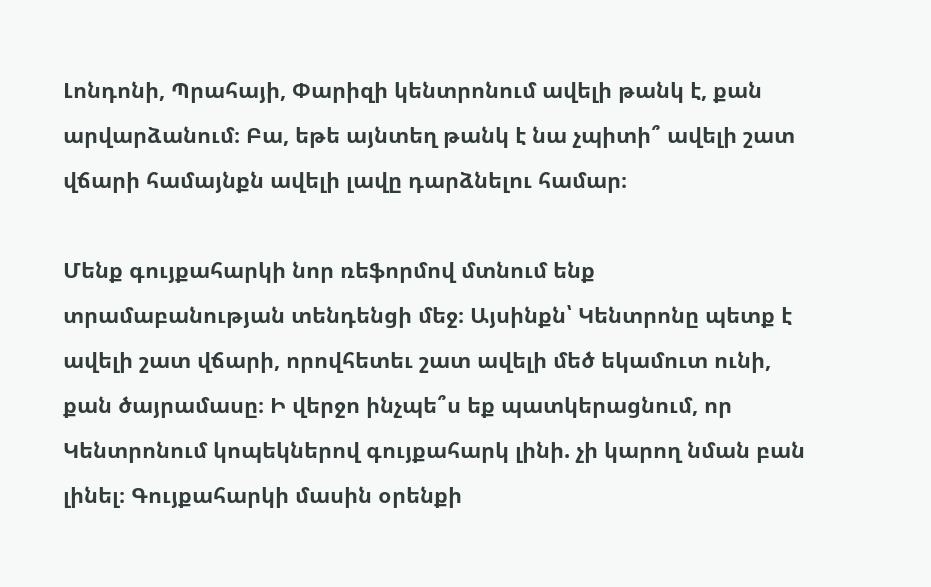Լոնդոնի, Պրահայի, Փարիզի կենտրոնում ավելի թանկ է, քան արվարձանում։ Բա, եթե այնտեղ թանկ է նա չպիտի՞ ավելի շատ վճարի համայնքն ավելի լավը դարձնելու համար։

Մենք գույքահարկի նոր ռեֆորմով մտնում ենք տրամաբանության տենդենցի մեջ։ Այսինքն՝ Կենտրոնը պետք է ավելի շատ վճարի, որովհետեւ շատ ավելի մեծ եկամուտ ունի, քան ծայրամասը։ Ի վերջո ինչպե՞ս եք պատկերացնում, որ Կենտրոնում կոպեկներով գույքահարկ լինի. չի կարող նման բան լինել։ Գույքահարկի մասին օրենքի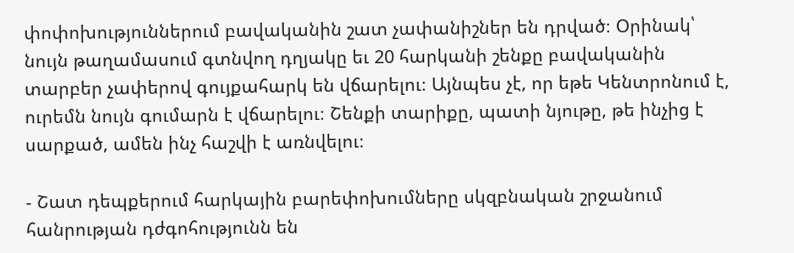փոփոխություններում բավականին շատ չափանիշներ են դրված։ Օրինակ՝ նույն թաղամասում գտնվող դղյակը եւ 20 հարկանի շենքը բավականին տարբեր չափերով գույքահարկ են վճարելու։ Այնպես չէ, որ եթե Կենտրոնում է, ուրեմն նույն գումարն է վճարելու։ Շենքի տարիքը, պատի նյութը, թե ինչից է սարքած, ամեն ինչ հաշվի է առնվելու։

- Շատ դեպքերում հարկային բարեփոխումները սկզբնական շրջանում հանրության դժգոհությունն են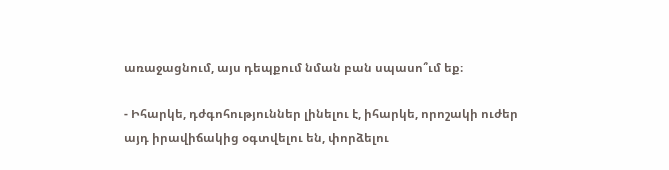առաջացնում, այս դեպքում նման բան սպասո՞ւմ եք։

- Իհարկե, դժգոհություններ լինելու է, իհարկե, որոշակի ուժեր այդ իրավիճակից օգտվելու են, փորձելու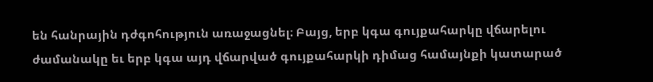են հանրային դժգոհություն առաջացնել։ Բայց, երբ կգա գույքահարկը վճարելու ժամանակը եւ երբ կգա այդ վճարված գույքահարկի դիմաց համայնքի կատարած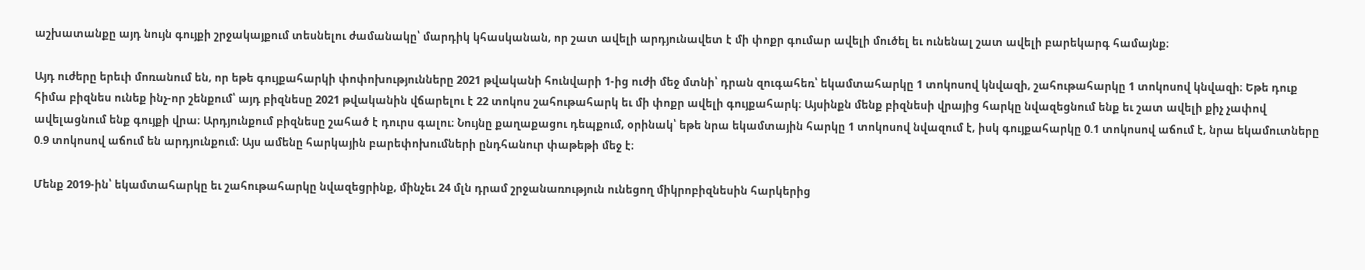աշխատանքը այդ նույն գույքի շրջակայքում տեսնելու ժամանակը՝ մարդիկ կհասկանան, որ շատ ավելի արդյունավետ է մի փոքր գումար ավելի մուծել եւ ունենալ շատ ավելի բարեկարգ համայնք։

Այդ ուժերը երեւի մոռանում են, որ եթե գույքահարկի փոփոխությունները 2021 թվականի հունվարի 1-ից ուժի մեջ մտնի՝ դրան զուգահեռ՝ եկամտահարկը 1 տոկոսով կնվազի, շահութահարկը 1 տոկոսով կնվազի։ Եթե դուք հիմա բիզնես ունեք ինչ-որ շենքում՝ այդ բիզնեսը 2021 թվականին վճարելու է 22 տոկոս շահութահարկ եւ մի փոքր ավելի գույքահարկ։ Այսինքն մենք բիզնեսի վրայից հարկը նվազեցնում ենք եւ շատ ավելի քիչ չափով ավելացնում ենք գույքի վրա։ Արդյունքում բիզնեսը շահած է դուրս գալու։ Նույնը քաղաքացու դեպքում, օրինակ՝ եթե նրա եկամտային հարկը 1 տոկոսով նվազում է, իսկ գույքահարկը 0.1 տոկոսով աճում է, նրա եկամուտները 0.9 տոկոսով աճում են արդյունքում։ Այս ամենը հարկային բարեփոխումների ընդհանուր փաթեթի մեջ է։

Մենք 2019-ին՝ եկամտահարկը եւ շահութահարկը նվազեցրինք, մինչեւ 24 մլն դրամ շրջանառություն ունեցող միկրոբիզնեսին հարկերից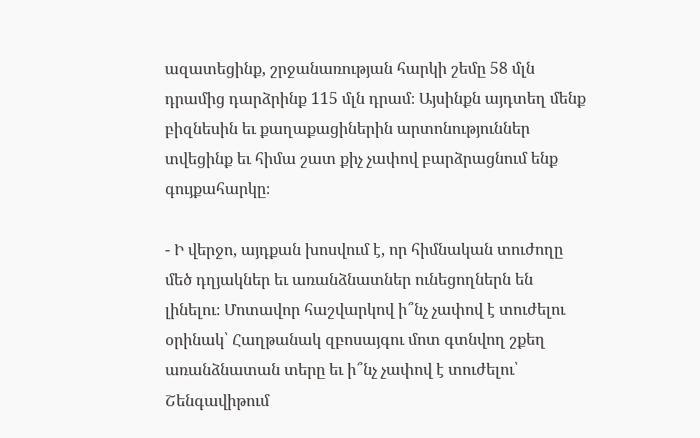ազատեցինք, շրջանառության հարկի շեմը 58 մլն դրամից դարձրինք 115 մլն դրամ։ Այսինքն այդտեղ մենք բիզնեսին եւ քաղաքացիներին արտոնություններ տվեցինք եւ հիմա շատ քիչ չափով բարձրացնում ենք գույքահարկը։

- Ի վերջո, այդքան խոսվում է, որ հիմնական տուժողը մեծ դղյակներ եւ առանձնատներ ունեցողներն են լինելու։ Մոտավոր հաշվարկով ի՞նչ չափով է տուժելու օրինակ՝ Հաղթանակ զբոսայգու մոտ գտնվող շքեղ առանձնատան տերը եւ ի՞նչ չափով է տուժելու՝ Շենգավիթում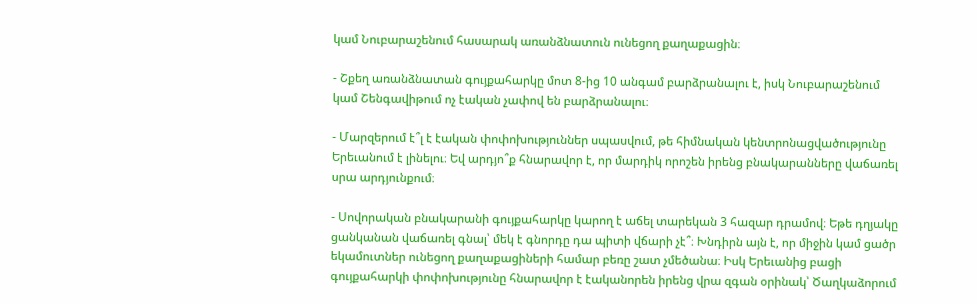կամ Նուբարաշենում հասարակ առանձնատուն ունեցող քաղաքացին։

- Շքեղ առանձնատան գույքահարկը մոտ 8-ից 10 անգամ բարձրանալու է, իսկ Նուբարաշենում կամ Շենգավիթում ոչ էական չափով են բարձրանալու։

- Մարզերում է՞լ է էական փոփոխություններ սպասվում, թե հիմնական կենտրոնացվածությունը Երեւանում է լինելու։ Եվ արդյո՞ք հնարավոր է, որ մարդիկ որոշեն իրենց բնակարանները վաճառել սրա արդյունքում։

- Սովորական բնակարանի գույքահարկը կարող է աճել տարեկան 3 հազար դրամով։ Եթե դղյակը ցանկանան վաճառել գնալ՝ մեկ է գնորդը դա պիտի վճարի չէ՞։ Խնդիրն այն է, որ միջին կամ ցածր եկամուտներ ունեցող քաղաքացիների համար բեռը շատ չմեծանա։ Իսկ Երեւանից բացի գույքահարկի փոփոխությունը հնարավոր է էականորեն իրենց վրա զգան օրինակ՝ Ծաղկաձորում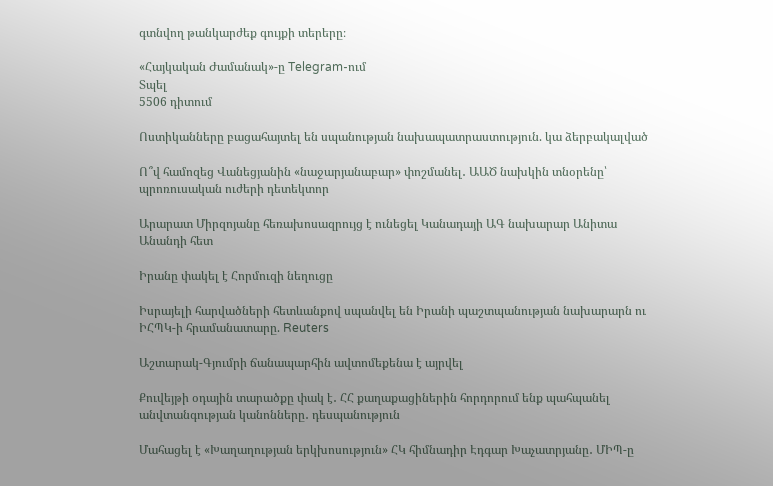գտնվող թանկարժեք գույքի տերերը։

«Հայկական Ժամանակ»-ը Telegram-ում
Տպել
5506 դիտում

Ոստիկանները բացահայտել են սպանության նախապատրաստություն. կա ձերբակալված

Ո՞վ համոզեց Վանեցյանին «նաջարյանաբար» փոշմանել․ ԱԱԾ նախկին տնօրենը՝ պրոռուսական ուժերի դետեկտոր

Արարատ Միրզոյանը հեռախոսազրույց է ունեցել Կանադայի ԱԳ նախարար Անիտա Անանդի հետ

Իրանը փակել է Հորմուզի նեղուցը

Իսրայելի հարվածների հետևանքով սպանվել են Իրանի պաշտպանության նախարարն ու ԻՀՊԿ-ի հրամանատարը. Reuters

Աշտարակ-Գյումրի ճանապարհին ավտոմեքենա է այրվել

Քուվեյթի օդային տարածքը փակ է․ ՀՀ քաղաքացիներին հորդորում ենք պահպանել անվտանգության կանոնները․ դեսպանություն

Մահացել է «Խաղաղության երկխոսություն» ՀԿ հիմնադիր Էդգար Խաչատրյանը․ ՄԻՊ-ը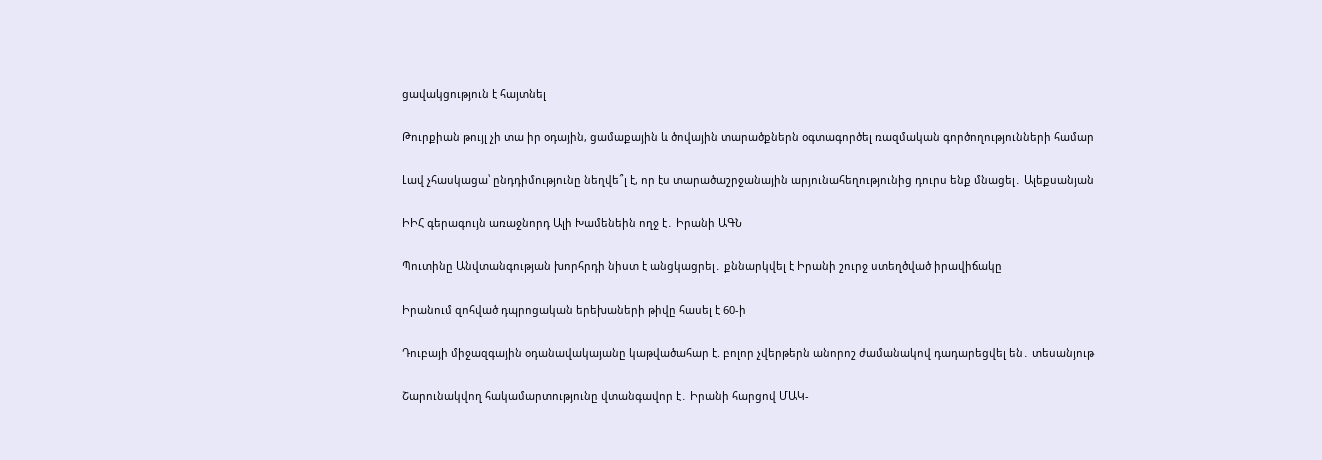ցավակցություն է հայտնել

Թուրքիան թույլ չի տա իր օդային, ցամաքային և ծովային տարածքներն օգտագործել ռազմական գործողությունների համար

Լավ չհասկացա՝ ընդդիմությունը նեղվե՞լ է, որ էս տարածաշրջանային արյունահեղությունից դուրս ենք մնացել․ Ալեքսանյան

ԻԻՀ գերագույն առաջնորդ Ալի Խամենեին ողջ է․ Իրանի ԱԳՆ

Պուտինը Անվտանգության խորհրդի նիստ է անցկացրել․ քննարկվել է Իրանի շուրջ ստեղծված իրավիճակը

Իրանում զոհված դպրոցական երեխաների թիվը հասել է 60-ի

Դուբայի միջազգային օդանավակայանը կաթվածահար է. բոլոր չվերթերն անորոշ ժամանակով դադարեցվել են․ տեսանյութ

Շարունակվող հակամարտությունը վտանգավոր է․ Իրանի հարցով ՄԱԿ-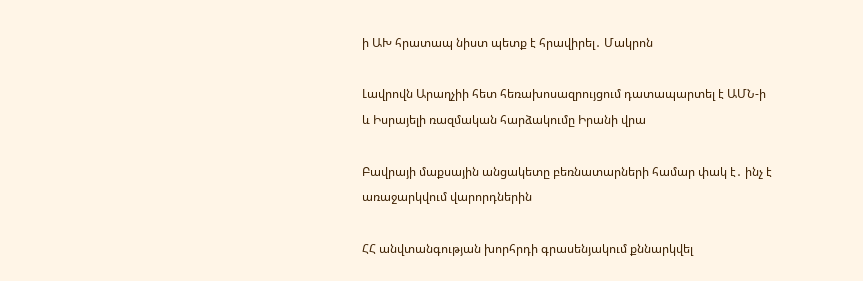ի ԱԽ հրատապ նիստ պետք է հրավիրել․ Մակրոն

Լավրովն Արաղչիի հետ հեռախոսազրույցում դատապարտել է ԱՄՆ-ի և Իսրայելի ռազմական հարձակումը Իրանի վրա

Բավրայի մաքսային անցակետը բեռնատարների համար փակ է․ ինչ է առաջարկվում վարորդներին

ՀՀ անվտանգության խորհրդի գրասենյակում քննարկվել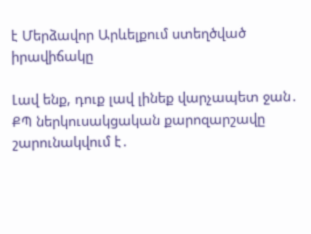է Մերձավոր Արևելքում ստեղծված իրավիճակը

Լավ ենք, դուք լավ լինեք վարչապետ ջան․ ՔՊ ներկուսակցական քարոզարշավը շարունակվում է․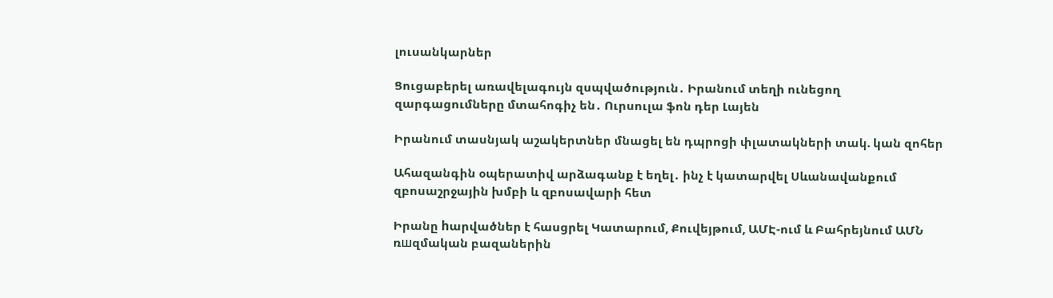լուսանկարներ

Ցուցաբերել առավելագույն զսպվածություն․ Իրանում տեղի ունեցող զարգացումները մտահոգիչ են․ Ուրսուլա ֆոն դեր Լայեն

Իրանում տասնյակ աշակերտներ մնացել են դպրոցի փլատակների տակ. կան զոհեր

Ահազանգին օպերատիվ արձագանք է եղել․ ինչ է կատարվել Սևանավանքում զբոսաշրջային խմբի և զբոսավարի հետ

Իրանը hարվածներ է հասցրել Կատարում, Քուվեյթում, ԱՄԷ-ում և Բահրեյնում ԱՄՆ ռшզմական բազաներին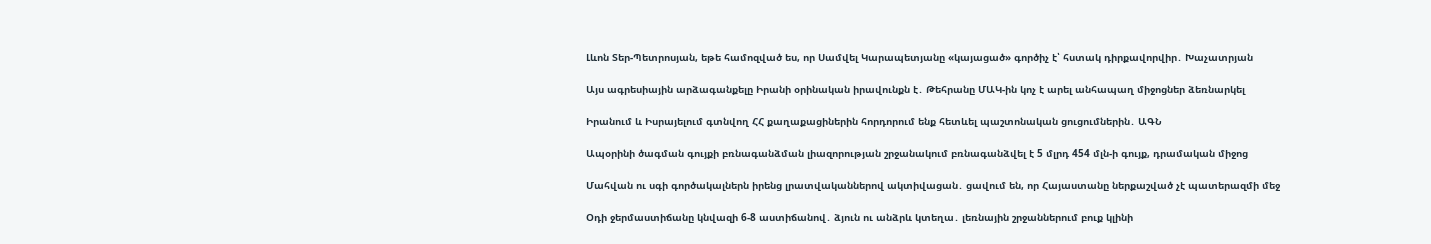Լևոն Տեր-Պետրոսյան, եթե համոզված ես, որ Սամվել Կարապետյանը «կայացած» գործիչ է՝ հստակ դիրքավորվիր․ Խաչատրյան

Այս ագրեսիային արձագանքելը Իրանի օրինական իրավունքն է․ Թեհրանը ՄԱԿ-ին կոչ է արել անհապաղ միջոցներ ձեռնարկել

Իրանում և Իսրայելում գտնվող ՀՀ քաղաքացիներին հորդորում ենք հետևել պաշտոնական ցուցումներին․ ԱԳՆ

Ապօրինի ծագման գույքի բռնագանձման լիազորության շրջանակում բռնագանձվել է 5 մլրդ 454 մլն-ի գույք, դրամական միջոց

Մահվան ու սգի գործակալներն իրենց լրատվականներով ակտիվացան․ ցավում են, որ Հայաստանը ներքաշված չէ պատերազմի մեջ

Օդի ջերմաստիճանը կնվազի 6-8 աստիճանով․ ձյուն ու անձրև կտեղա․ լեռնային շրջաններում բուք կլինի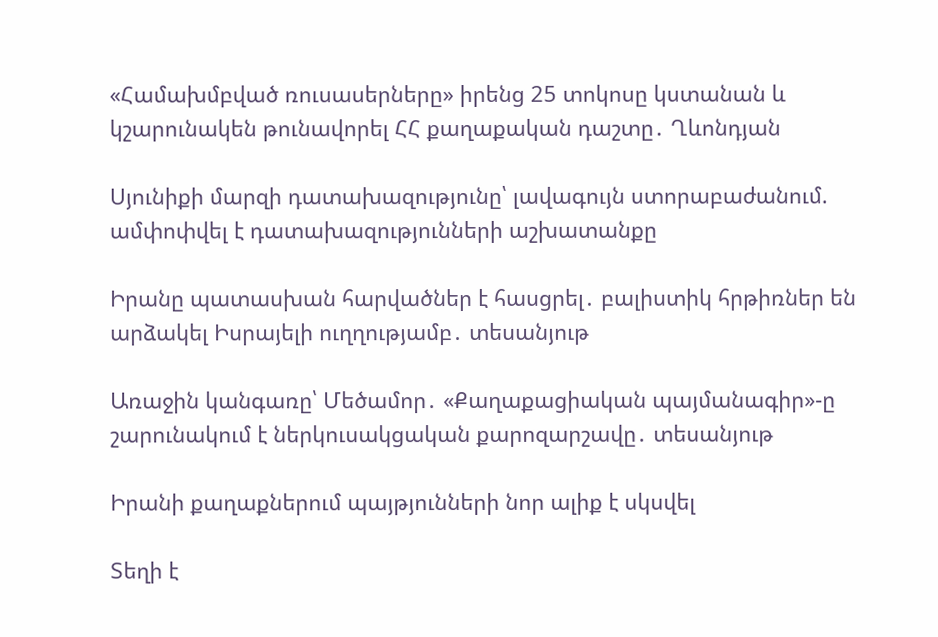«Համախմբված ռուսասերները» իրենց 25 տոկոսը կստանան և կշարունակեն թունավորել ՀՀ քաղաքական դաշտը․ Ղևոնդյան

Սյունիքի մարզի դատախազությունը՝ լավագույն ստորաբաժանում. ամփոփվել է դատախազությունների աշխատանքը

Իրանը պատասխան հարվածներ է հասցրել․ բալիստիկ հրթիռներ են արձակել Իսրայելի ուղղությամբ․ տեսանյութ

Առաջին կանգառը՝ Մեծամոր․ «Քաղաքացիական պայմանագիր»-ը շարունակում է ներկուսակցական քարոզարշավը․ տեսանյութ

Իրանի քաղաքներում պայթյունների նոր ալիք է սկսվել

Տեղի է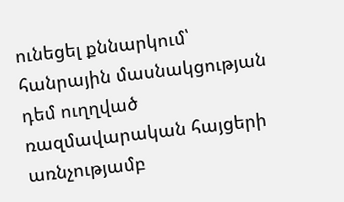ունեցել քննարկում՝ հանրային մասնակցության դեմ ուղղված ռազմավարական հայցերի առնչությամբ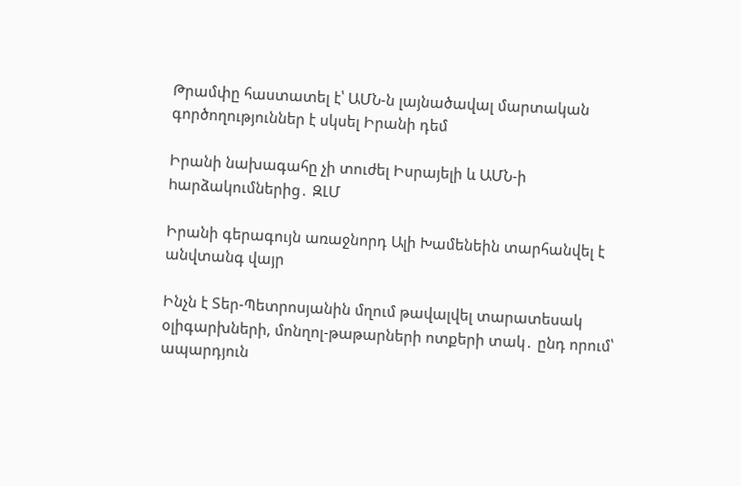Թրամփը հաստատել է՝ ԱՄՆ-ն լայնածավալ մարտական գործողություններ է սկսել Իրանի դեմ

Իրանի նախագահը չի տուժել Իսրայելի և ԱՄՆ-ի hարձակումներից․ ԶԼՄ

Իրանի գերագույն առաջնորդ Ալի Խամենեին տարհանվել է անվտանգ վայր

Ինչն է Տեր-Պետրոսյանին մղում թավալվել տարատեսակ օլիգարխների, մոնղոլ-թաթարների ոտքերի տակ․ ընդ որում՝ ապարդյուն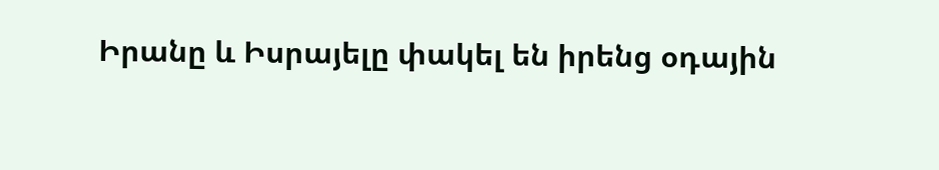Իրանը և Իսրայելը փակել են իրենց օդային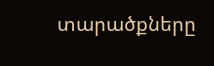տարածքները